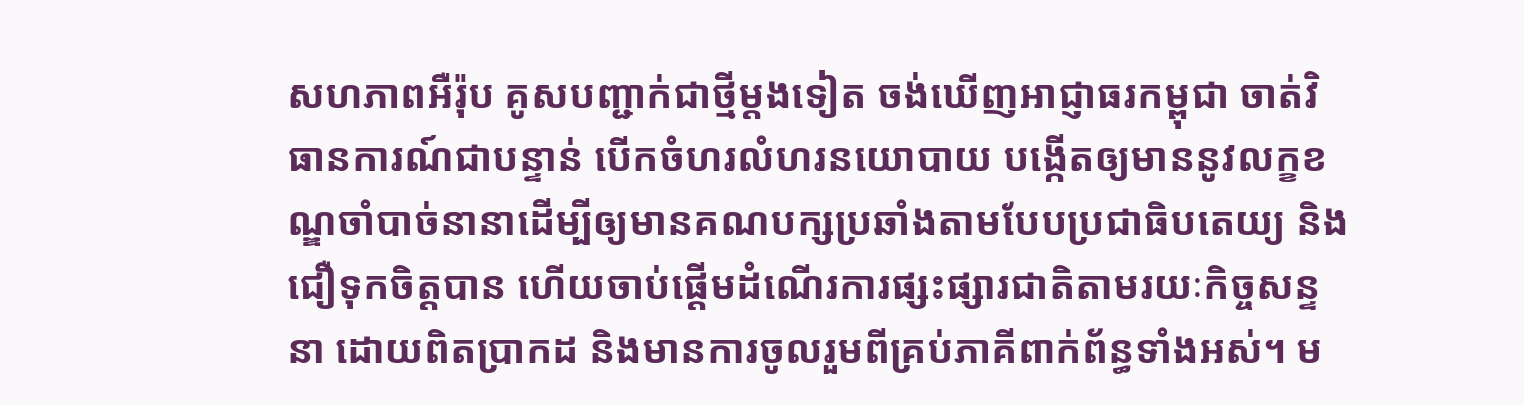សហភាពអឺរ៉ុប គូសបញ្ជាក់ជាថ្មីម្តងទៀត ចង់ឃើញអាជ្ញាធរកម្ពុជា ចាត់វិធានការណ៍ជាបន្ទាន់ បើកចំហរលំហរនយោបាយ បង្កើតឲ្យមាននូវលក្ខខណ្ឌចាំបាច់នានាដើម្បីឲ្យមានគណបក្សប្រឆាំងតាមបែបប្រជាធិបតេយ្យ និងជឿទុកចិត្តបាន ហើយចាប់ផ្តើមដំណើរការផ្សះផ្សារជាតិតាមរយៈកិច្ចសន្ទនា ដោយពិតប្រាកដ និងមានការចូលរួមពីគ្រប់ភាគីពាក់ព័ន្ធទាំងអស់។ ម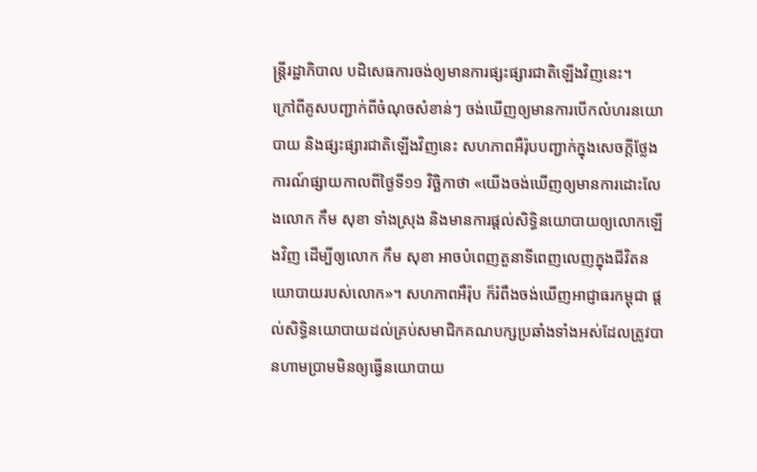ន្ត្រីរដ្ឋាភិបាល បដិសេធការចង់ឲ្យមានការផ្សះផ្សារជាតិឡើងវិញនេះ។
ក្រៅពីគូសបញ្ជាក់ពីចំណុចសំខាន់ៗ ចង់ឃើញឲ្យមានការបើកលំហរនយោបាយ និងផ្សះផ្សារជាតិឡើងវិញនេះ សហភាពអឺរ៉ុបបញ្ជាក់ក្នុងសេចក្តីថ្លែងការណ៍ផ្សាយកាលពីថ្ងៃទី១១ វិច្ឆិកាថា «យើងចង់ឃើញឲ្យមានការដោះលែងលោក កឹម សុខា ទាំងស្រុង និងមានការផ្តល់សិទ្ធិនយោបាយឲ្យលោកឡើងវិញ ដើម្បីឲ្យលោក កឹម សុខា អាចបំពេញតួនាទីពេញលេញក្នុងជីវិតនយោបាយរបស់លោក»។ សហភាពអឺរ៉ុប ក៏រំពឹងចង់ឃើញអាជ្ញាធរកម្ពុជា ផ្តល់សិទ្ធិនយោបាយដល់គ្រប់សមាជិកគណបក្សប្រឆាំងទាំងអស់ដែលត្រូវបានហាមប្រាមមិនឲ្យធ្វើនយោបាយ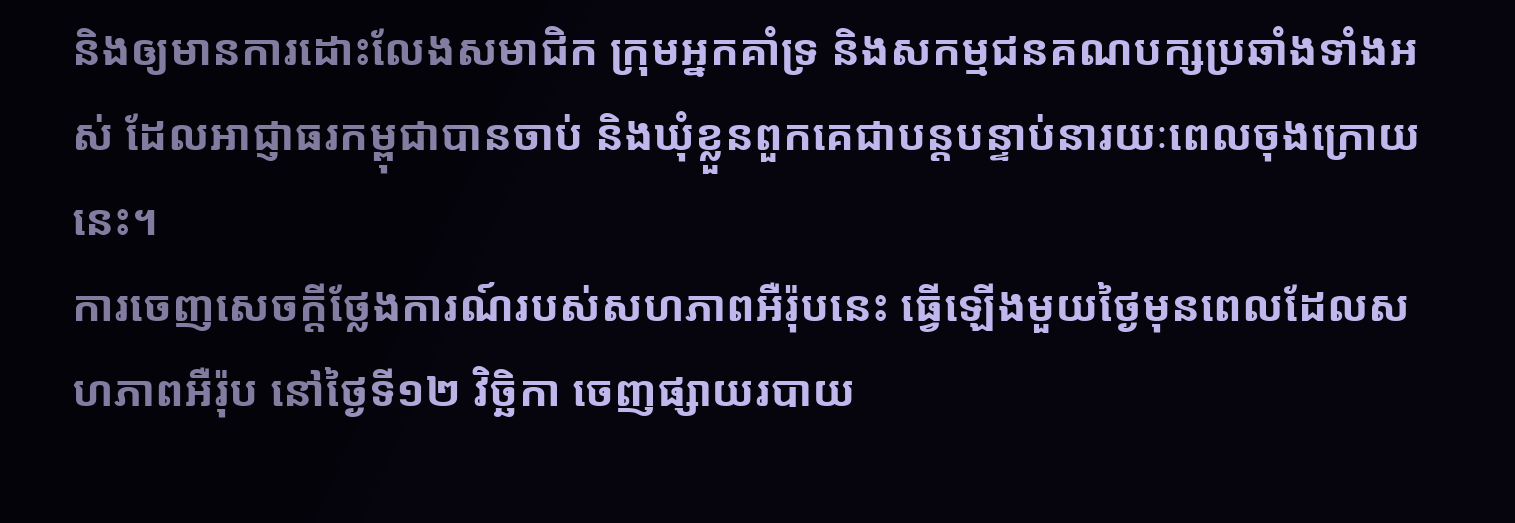និងឲ្យមានការដោះលែងសមាជិក ក្រុមអ្នកគាំទ្រ និងសកម្មជនគណបក្សប្រឆាំងទាំងអស់ ដែលអាជ្ញាធរកម្ពុជាបានចាប់ និងឃុំខ្លួនពួកគេជាបន្តបន្ទាប់នារយៈពេលចុងក្រោយនេះ។
ការចេញសេចក្តីថ្លែងការណ៍របស់សហភាពអឺរ៉ុបនេះ ធ្វើឡើងមួយថ្ងៃមុនពេលដែលសហភាពអឺរ៉ុប នៅថ្ងៃទី១២ វិច្ឆិកា ចេញផ្សាយរបាយ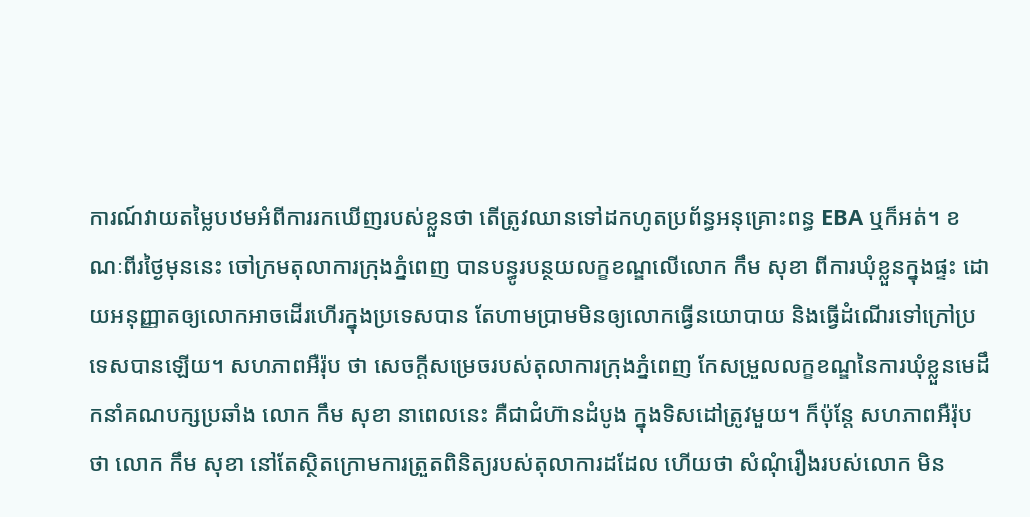ការណ៍វាយតម្លៃបឋមអំពីការរកឃើញរបស់ខ្លួនថា តើត្រូវឈានទៅដកហូតប្រព័ន្ធអនុគ្រោះពន្ធ EBA ឬក៏អត់។ ខណៈពីរថ្ងៃមុននេះ ចៅក្រមតុលាការក្រុងភ្នំពេញ បានបន្ធូរបន្ថយលក្ខខណ្ឌលើលោក កឹម សុខា ពីការឃុំខ្លួនក្នុងផ្ទះ ដោយអនុញ្ញាតឲ្យលោកអាចដើរហើរក្នុងប្រទេសបាន តែហាមប្រាមមិនឲ្យលោកធ្វើនយោបាយ និងធ្វើដំណើរទៅក្រៅប្រទេសបានឡើយ។ សហភាពអឺរ៉ុប ថា សេចក្តីសម្រេចរបស់តុលាការក្រុងភ្នំពេញ កែសម្រួលលក្ខខណ្ឌនៃការឃុំខ្លួនមេដឹកនាំគណបក្សប្រឆាំង លោក កឹម សុខា នាពេលនេះ គឺជាជំហ៊ានដំបូង ក្នុងទិសដៅត្រូវមួយ។ ក៏ប៉ុន្តែ សហភាពអឺរ៉ុបថា លោក កឹម សុខា នៅតែស្ថិតក្រោមការត្រួតពិនិត្យរបស់តុលាការដដែល ហើយថា សំណុំរឿងរបស់លោក មិន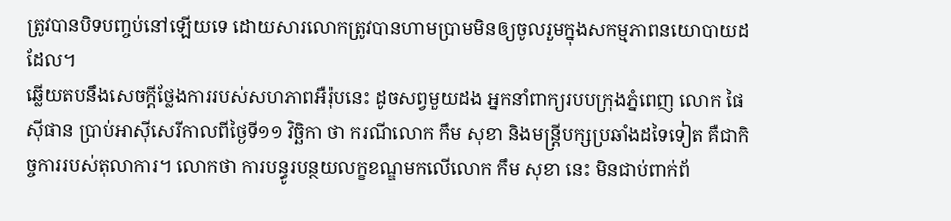ត្រូវបានបិទបញ្ចប់នៅឡើយទេ ដោយសារលោកត្រូវបានហាមប្រាមមិនឲ្យចូលរួមក្នុងសកម្មភាពនយោបាយដដែល។
ឆ្លើយតបនឹងសេចក្តីថ្លែងការរបស់សហភាពអឺរ៉ុបនេះ ដូចសព្វមួយដង អ្នកនាំពាក្យរបបក្រុងភ្នំពេញ លោក ផៃ ស៊ីផាន ប្រាប់អាស៊ីសេរីកាលពីថ្ងៃទី១១ វិច្ឆិកា ថា ករណីលោក កឹម សុខា និងមន្ត្រីបក្សប្រឆាំងដទៃទៀត គឺជាកិច្ចការរបស់តុលាការ។ លោកថា ការបន្ធូរបន្ថយលក្ខខណ្ឌមកលើលោក កឹម សុខា នេះ មិនជាប់ពាក់ព័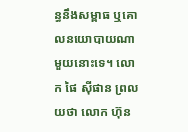ន្ធនឹងសម្ពាធ ឬគោលនយោបាយណាមួយនោះទេ។ លោក ផៃ ស៊ីផាន ព្រលយថា លោក ហ៊ុន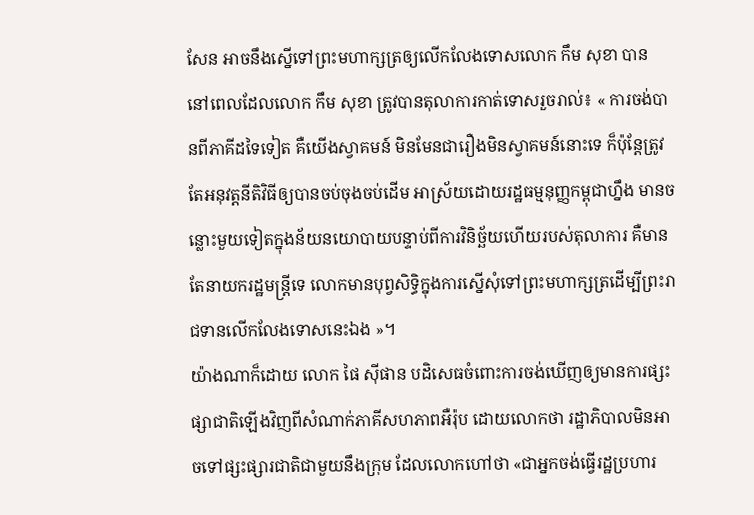សែន អាចនឹងស្នើទៅព្រះមហាក្សត្រឲ្យលើកលែងទោសលោក កឹម សុខា បាន នៅពេលដែលលោក កឹម សុខា ត្រូវបានតុលាការកាត់ទោសរួចរាល់៖ « ការចង់បានពីភាគីដទៃទៀត គឺយើងស្វាគមន៍ មិនមែនជារឿងមិនស្វាគមន៍នោះទេ ក៏ប៉ុន្តែត្រូវតែអនុវត្តនីតិវិធីឲ្យបានចប់ចុងចប់ដើម អាស្រ័យដោយរដ្ឋធម្មនុញ្ញកម្ពុជាហ្នឹង មានចន្លោះមួយទៀតក្នុងន័យនយោបាយបន្ទាប់ពីការវិនិច្ឆ័យហើយរបស់តុលាការ គឺមានតែនាយករដ្ឋមន្ត្រីទេ លោកមានបុព្វសិទ្ធិក្នុងការស្នើសុំទៅព្រះមហាក្សត្រដើម្បីព្រះរាជទានលើកលែងទោសនេះឯង »។
យ៉ាងណាក៏ដោយ លោក ផៃ ស៊ីផាន បដិសេធចំពោះការចង់ឃើញឲ្យមានការផ្សះផ្សាជាតិឡើងវិញពីសំណាក់ភាគីសហភាពអឺរ៉ុប ដោយលោកថា រដ្ឋាភិបាលមិនអាចទៅផ្សះផ្សារជាតិជាមួយនឹងក្រុម ដែលលោកហៅថា «ជាអ្នកចង់ធ្វើរដ្ឋប្រហារ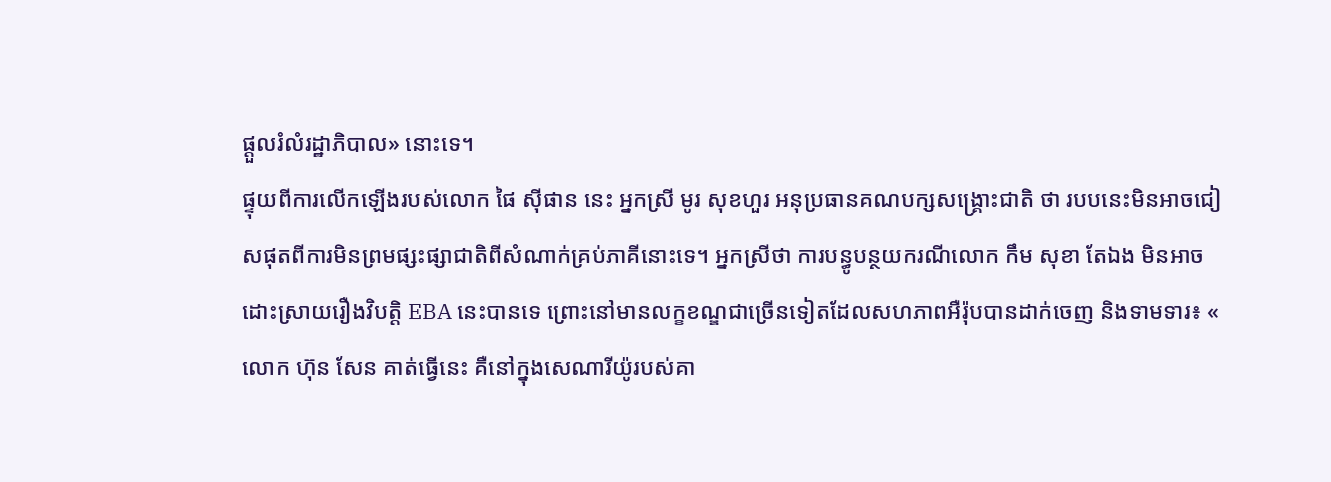ផ្តួលរំលំរដ្ឋាភិបាល» នោះទេ។
ផ្ទុយពីការលើកឡើងរបស់លោក ផៃ ស៊ីផាន នេះ អ្នកស្រី មូរ សុខហួរ អនុប្រធានគណបក្សសង្គ្រោះជាតិ ថា របបនេះមិនអាចជៀសផុតពីការមិនព្រមផ្សះផ្សាជាតិពីសំណាក់គ្រប់ភាគីនោះទេ។ អ្នកស្រីថា ការបន្ធូបន្ថយករណីលោក កឹម សុខា តែឯង មិនអាចដោះស្រាយរឿងវិបត្តិ EBA នេះបានទេ ព្រោះនៅមានលក្ខខណ្ឌជាច្រើនទៀតដែលសហភាពអឺរ៉ុបបានដាក់ចេញ និងទាមទារ៖ « លោក ហ៊ុន សែន គាត់ធ្វើនេះ គឺនៅក្នុងសេណារីយ៉ូរបស់គា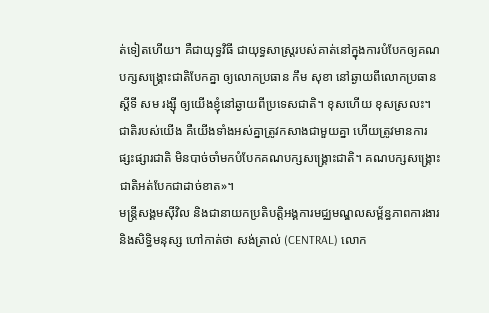ត់ទៀតហើយ។ គឺជាយុទ្ធវិធី ជាយុទ្ធសាស្ត្ររបស់គាត់នៅក្នុងការបំបែកឲ្យគណបក្សសង្គ្រោះជាតិបែកគ្នា ឲ្យលោកប្រធាន កឹម សុខា នៅឆ្ងាយពីលោកប្រធានស្តីទី សម រង្ស៊ី ឲ្យយើងខ្ញុំនៅឆ្ងាយពីប្រទេសជាតិ។ ខុសហើយ ខុសស្រលះ។ ជាតិរបស់យើង គឺយើងទាំងអស់គ្នាត្រូវកសាងជាមួយគ្នា ហើយត្រូវមានការផ្សះផ្សារជាតិ មិនបាច់ចាំមកបំបែកគណបក្សសង្គ្រោះជាតិ។ គណបក្សសង្គ្រោះជាតិអត់បែកជាដាច់ខាត»។
មន្ត្រីសង្គមស៊ីវិល និងជានាយកប្រតិបត្តិអង្គការមជ្ឈមណ្ឌលសម្ព័ន្ធភាពការងារ និងសិទ្ធិមនុស្ស ហៅកាត់ថា សង់ត្រាល់ (CENTRAL) លោក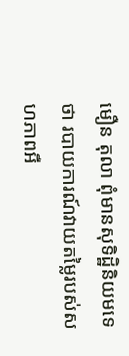មឿន តុលា ពុំមានសុទិដ្ឋិនិយមទេថា របាយការណ៍វាយតម្លៃរបស់សហភាពអឺ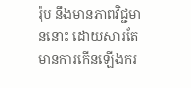រ៉ុប នឹងមានភាពវិជ្ជមាននោះ ដោយសារតែមានការកើនឡើងករ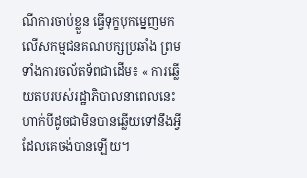ណីការចាប់ខ្លួន ធ្វើទុក្ខបុកម្នេញមកលើសកម្មជនគណបក្សប្រឆាំង ព្រមទាំងការចល័តទ័ពជាដើម៖ « ការឆ្លើយតបរបស់រដ្ឋាភិបាលនាពេលនេះ ហាក់បីដូចជាមិនបានឆ្លើយទៅនឹងអ្វីដែលគេចង់បានឡើយ។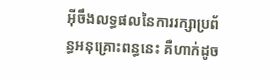អ៊ីចឹងលទ្ធផលនៃការរក្សាប្រព័ន្ធអនុគ្រោះពន្ធនេះ គឺហាក់ដូច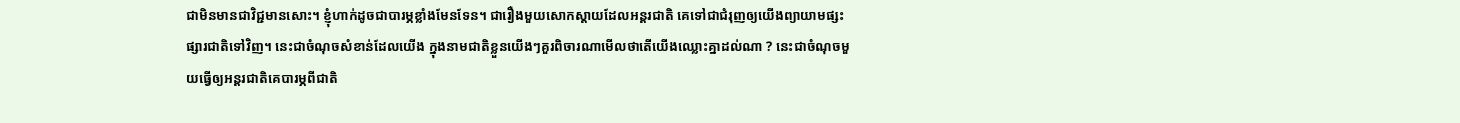ជាមិនមានជាវិជ្ជមានសោះ។ ខ្ញុំហាក់ដូចជាបារម្ភខ្លាំងមែនទែន។ ជារឿងមួយសោកស្តាយដែលអន្តរជាតិ គេទៅជាជំរុញឲ្យយើងព្យាយាមផ្សះផ្សារជាតិទៅវិញ។ នេះជាចំណុចសំខាន់ដែលយើង ក្នុងនាមជាតិខ្លួនយើងៗគួរពិចារណាមើលថាតើយើងឈ្លោះគ្នាដល់ណា ? នេះជាចំណុចមួយធ្វើឲ្យអន្តរជាតិគេបារម្ភពីជាតិ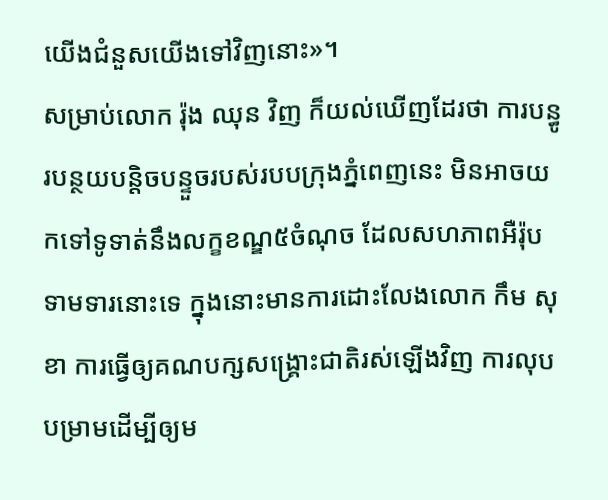យើងជំនួសយើងទៅវិញនោះ»។
សម្រាប់លោក រ៉ុង ឈុន វិញ ក៏យល់ឃើញដែរថា ការបន្ធូរបន្ថយបន្តិចបន្ទួចរបស់របបក្រុងភ្នំពេញនេះ មិនអាចយកទៅទូទាត់នឹងលក្ខខណ្ឌ៥ចំណុច ដែលសហភាពអឺរ៉ុបទាមទារនោះទេ ក្នុងនោះមានការដោះលែងលោក កឹម សុខា ការធ្វើឲ្យគណបក្សសង្គ្រោះជាតិរស់ឡើងវិញ ការលុបបម្រាមដើម្បីឲ្យម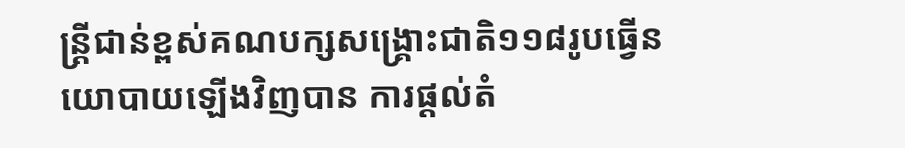ន្ត្រីជាន់ខ្ពស់គណបក្សសង្គ្រោះជាតិ១១៨រូបធ្វើនយោបាយឡើងវិញបាន ការផ្តល់តំ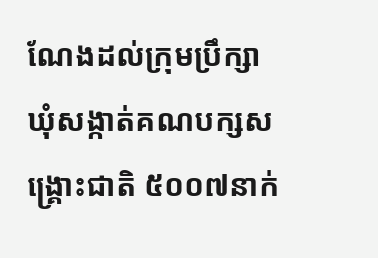ណែងដល់ក្រុមប្រឹក្សាឃុំសង្កាត់គណបក្សសង្គ្រោះជាតិ ៥០០៧នាក់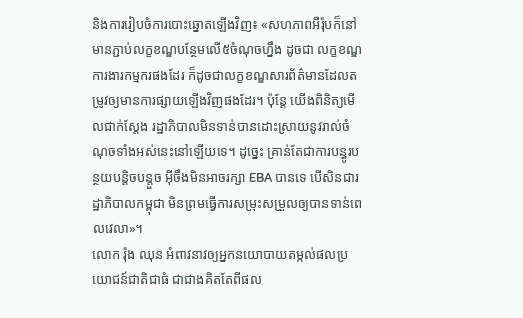និងការរៀបចំការបោះឆ្នោតឡើងវិញ៖ «សហភាពអឺរ៉ុបក៏នៅមានភ្ជាប់លក្ខខណ្ឌបន្ថែមលើ៥ចំណុចហ្នឹង ដូចជា លក្ខខណ្ឌការងារកម្មករផងដែរ ក៏ដូចជាលក្ខខណ្ឌសារព័ត៌មានដែលតម្រូវឲ្យមានការផ្សាយឡើងវិញផងដែរ។ ប៉ុន្តែ យើងពិនិត្យមើលជាក់ស្តែង រដ្ឋាភិបាលមិនទាន់បានដោះស្រាយនូវរាល់ចំណុចទាំងអស់នេះនៅឡើយទេ។ ដូច្នេះ គ្រាន់តែជាការបន្ធូរបន្ថយបន្តិចបន្តួច អ៊ីចឹងមិនអាចរក្សា EBA បានទេ បើសិនជារដ្ឋាភិបាលកម្ពុជា មិនព្រមធ្វើការសម្រុះសម្រួលឲ្យបានទាន់ពេលវេលា»។
លោក រ៉ុង ឈុន អំពាវនាវឲ្យអ្នកនយោបាយតម្កល់ផលប្រយោជន៍ជាតិជាធំ ជាជាងគិតតែពីផល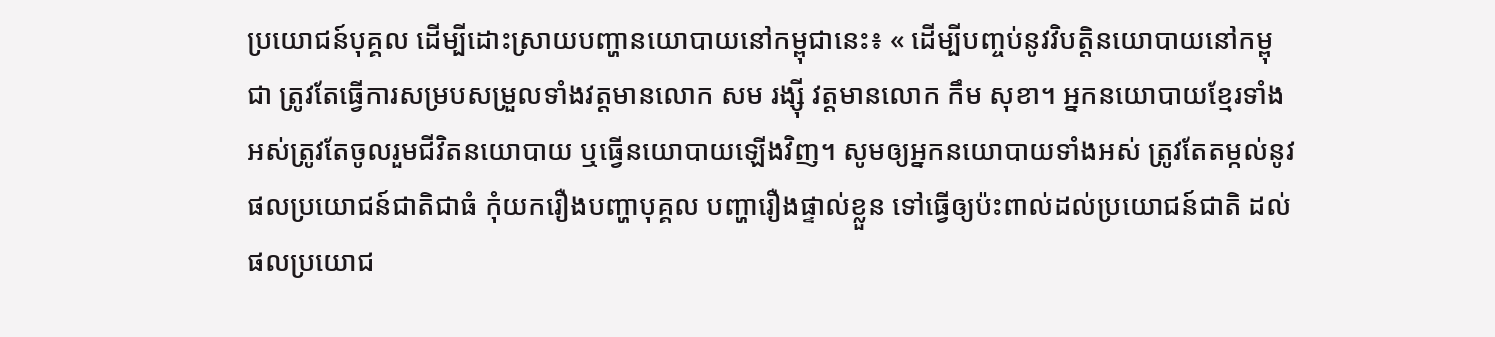ប្រយោជន៍បុគ្គល ដើម្បីដោះស្រាយបញ្ហានយោបាយនៅកម្ពុជានេះ៖ « ដើម្បីបញ្ចប់នូវវិបត្តិនយោបាយនៅកម្ពុជា ត្រូវតែធ្វើការសម្របសម្រួលទាំងវត្តមានលោក សម រង្ស៊ី វត្តមានលោក កឹម សុខា។ អ្នកនយោបាយខ្មែរទាំងអស់ត្រូវតែចូលរួមជីវិតនយោបាយ ឬធ្វើនយោបាយឡើងវិញ។ សូមឲ្យអ្នកនយោបាយទាំងអស់ ត្រូវតែតម្កល់នូវផលប្រយោជន៍ជាតិជាធំ កុំយករឿងបញ្ហាបុគ្គល បញ្ហារឿងផ្ទាល់ខ្លួន ទៅធ្វើឲ្យប៉ះពាល់ដល់ប្រយោជន៍ជាតិ ដល់ផលប្រយោជ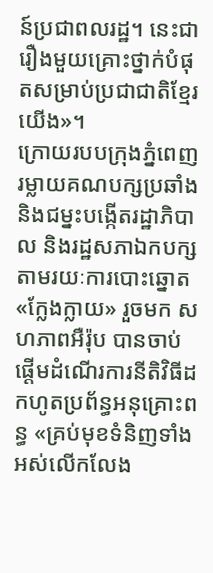ន៍ប្រជាពលរដ្ឋ។ នេះជារឿងមួយគ្រោះថ្នាក់បំផុតសម្រាប់ប្រជាជាតិខ្មែរយើង»។
ក្រោយរបបក្រុងភ្នំពេញរម្លាយគណបក្សប្រឆាំង និងជម្នះបង្កើតរដ្ឋាភិបាល និងរដ្ឋសភាឯកបក្ស តាមរយៈការបោះឆ្នោត «ក្លែងក្លាយ» រួចមក សហភាពអឺរ៉ុប បានចាប់ផ្តើមដំណើរការនីតិវិធីដកហូតប្រព័ន្ធអនុគ្រោះពន្ធ «គ្រប់មុខទំនិញទាំងអស់លើកលែង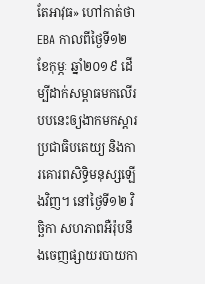តែអាវុធ» ហៅកាត់ថា EBA កាលពីថ្ងៃទី១២ ខែកុម្ភៈ ឆ្នាំ២០១៩ ដើម្បីដាក់សម្ពាធមកលើរបបនេះឲ្យងាកមកស្តារប្រជាធិបតេយ្យ និងការគោរពសិទ្ធិមនុស្សឡើងវិញ។ នៅថ្ងៃទី១២ វិច្ឆិកា សហភាពអឺរ៉ុបនឹងចេញផ្សាយរបាយកា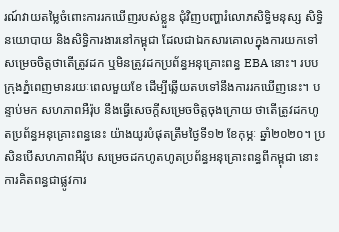រណ៍វាយតម្លៃចំពោះការរកឃើញរបស់ខ្លួន ជុំវិញបញ្ហារំលោភសិទ្ធិមនុស្ស សិទ្ធិនយោបាយ និងសិទ្ធិការងារនៅកម្ពុជា ដែលជាឯកសារគោលក្នុងការយកទៅសម្រេចចិត្តថាតើត្រូវដក ឬមិនត្រូវដកប្រព័ន្ធអនុគ្រោះពន្ធ EBA នោះ។ របបក្រុងភ្នំពេញមានរយៈពេលមួយខែ ដើម្បីឆ្លើយតបទៅនឹងការរកឃើញនេះ។ បន្ទាប់មក សហភាពអឺរ៉ុប នឹងធ្វើសេចក្តីសម្រេចចិត្តចុងក្រោយ ថាតើត្រូវដកហូតប្រព័ន្ធអនុគ្រោះពន្ធនេះ យ៉ាងយូរបំផុតត្រឹមថ្ងៃទី១២ ខែកុម្ភៈ ឆ្នាំ២០២០។ ប្រសិនបើសហភាពអឺរ៉ុប សម្រេចដកហូតហូតប្រព័ន្ធអនុគ្រោះពន្ធពីកម្ពុជា នោះការគិតពន្ធជាផ្លូវការ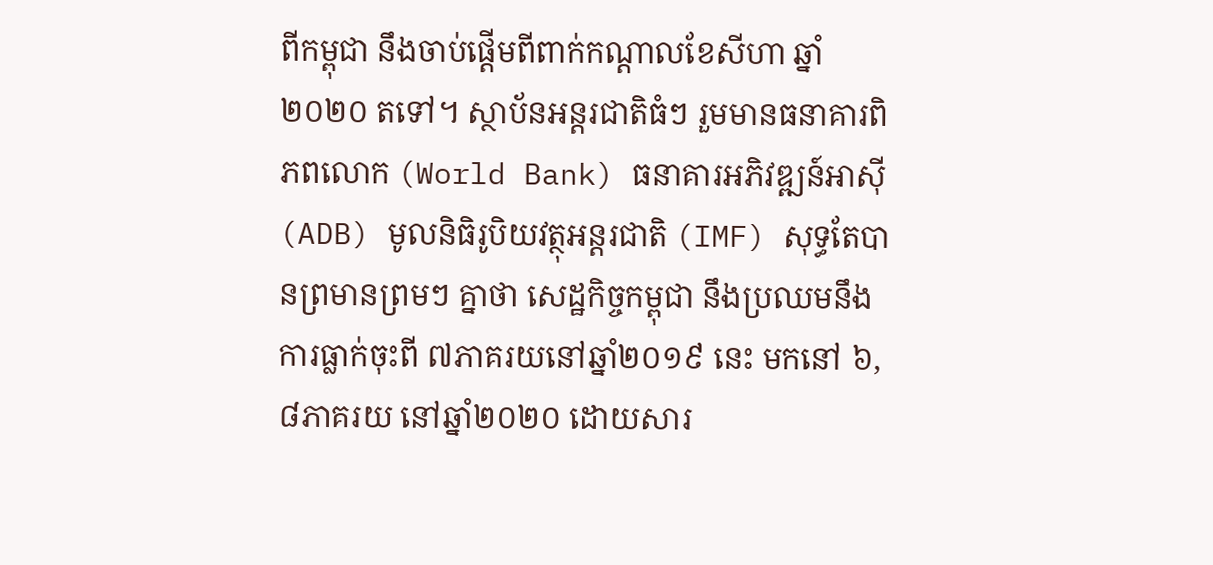ពីកម្ពុជា នឹងចាប់ផ្តើមពីពាក់កណ្តាលខែសីហា ឆ្នាំ២០២០ តទៅ។ ស្ថាប័នអន្តរជាតិធំៗ រួមមានធនាគារពិភពលោក (World Bank) ធនាគារអភិវឌ្ឍន៍អាស៊ី (ADB) មូលនិធិរូបិយវត្ថុអន្តរជាតិ (IMF) សុទ្ធតែបានព្រមានព្រមៗ គ្នាថា សេដ្ឋកិច្ចកម្ពុជា នឹងប្រឈមនឹងការធ្លាក់ចុះពី ៧ភាគរយនៅឆ្នាំ២០១៩ នេះ មកនៅ ៦,៨ភាគរយ នៅឆ្នាំ២០២០ ដោយសារ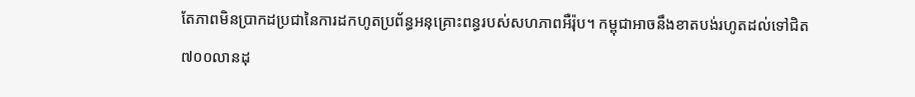តែភាពមិនប្រាកដប្រជានៃការដកហូតប្រព័ន្ធអនុគ្រោះពន្ធរបស់សហភាពអឺរ៉ុប។ កម្ពុជាអាចនឹងខាតបង់រហូតដល់ទៅជិត ៧០០លានដុ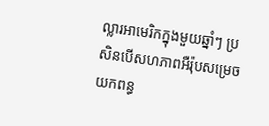ល្លារអាមេរិកក្នុងមួយឆ្នាំៗ ប្រសិនបើសហភាពអឺរ៉ុបសម្រេចយកពន្ធ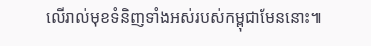លើរាល់មុខទំនិញទាំងអស់របស់កម្ពុជាមែននោះ៕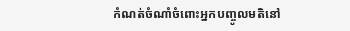កំណត់ចំណាំចំពោះអ្នកបញ្ចូលមតិនៅ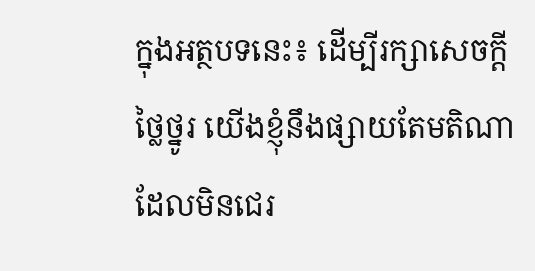ក្នុងអត្ថបទនេះ៖ ដើម្បីរក្សាសេចក្ដីថ្លៃថ្នូរ យើងខ្ញុំនឹងផ្សាយតែមតិណា ដែលមិនជេរ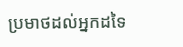ប្រមាថដល់អ្នកដទៃ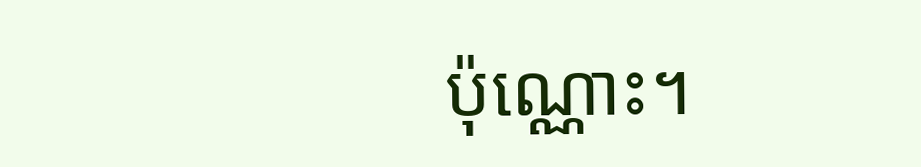ប៉ុណ្ណោះ។